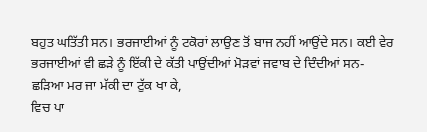ਬਹੁਤ ਘਤਿੱਤੀ ਸਨ। ਭਰਜਾਈਆਂ ਨੂੰ ਟਕੋਰਾਂ ਲਾਉਣ ਤੋਂ ਬਾਜ ਨਹੀਂ ਆਉਂਦੇ ਸਨ। ਕਈ ਵੇਰ ਭਰਜਾਈਆਂ ਵੀ ਛੜੇ ਨੂੰ ਇੱਕੀ ਦੇ ਕੱਤੀ ਪਾਉਂਦੀਆਂ ਮੋੜਵਾਂ ਜਵਾਬ ਦੇ ਦਿੰਦੀਆਂ ਸਨ-
ਛੜਿਆ ਮਰ ਜਾ ਮੱਕੀ ਦਾ ਟੁੱਕ ਖਾ ਕੇ,
ਵਿਚ ਪਾ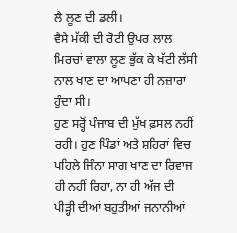ਲੈ ਲੂਣ ਦੀ ਡਲੀ।
ਵੈਸੇ ਮੱਕੀ ਦੀ ਰੋਟੀ ਉਪਰ ਲਾਲ ਮਿਰਚਾਂ ਵਾਲਾ ਲੂਣ ਭੁੱਕ ਕੇ ਖੱਟੀ ਲੱਸੀ ਨਾਲ ਖਾਣ ਦਾ ਆਪਣਾ ਹੀ ਨਜ਼ਾਰਾ ਹੁੰਦਾ ਸੀ।
ਹੁਣ ਸਰ੍ਹੋਂ ਪੰਜਾਬ ਦੀ ਮੁੱਖ ਫ਼ਸਲ ਨਹੀਂ ਰਹੀ। ਹੁਣ ਪਿੰਡਾਂ ਅਤੇ ਸ਼ਹਿਰਾਂ ਵਿਚ ਪਹਿਲੇ ਜਿੰਨਾ ਸਾਗ ਖਾਣ ਦਾ ਰਿਵਾਜ ਹੀ ਨਹੀਂ ਰਿਹਾ, ਨਾ ਹੀ ਅੱਜ ਦੀ ਪੀੜ੍ਹੀ ਦੀਆਂ ਬਹੁਤੀਆਂ ਜਨਾਨੀਆਂ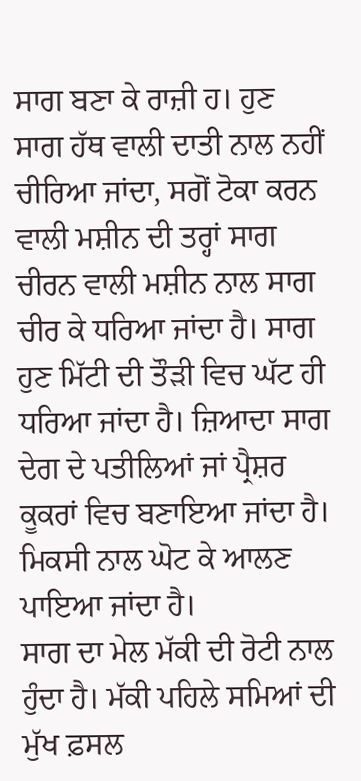ਸਾਗ ਬਣਾ ਕੇ ਰਾਜ਼ੀ ਹ। ਹੁਣ ਸਾਗ ਹੱਥ ਵਾਲੀ ਦਾਤੀ ਨਾਲ ਨਹੀਂ ਚੀਰਿਆ ਜਾਂਦਾ, ਸਗੋਂ ਟੋਕਾ ਕਰਨ ਵਾਲੀ ਮਸ਼ੀਨ ਦੀ ਤਰ੍ਹਾਂ ਸਾਗ ਚੀਰਨ ਵਾਲੀ ਮਸ਼ੀਨ ਨਾਲ ਸਾਗ ਚੀਰ ਕੇ ਧਰਿਆ ਜਾਂਦਾ ਹੈ। ਸਾਗ ਹੁਣ ਮਿੱਟੀ ਦੀ ਤੌੜੀ ਵਿਚ ਘੱਟ ਹੀ ਧਰਿਆ ਜਾਂਦਾ ਹੈ। ਜ਼ਿਆਦਾ ਸਾਗ ਦੇਗ ਦੇ ਪਤੀਲਿਆਂ ਜਾਂ ਪ੍ਰੈਸ਼ਰ ਕੂਕਰਾਂ ਵਿਚ ਬਣਾਇਆ ਜਾਂਦਾ ਹੈ। ਮਿਕਸੀ ਨਾਲ ਘੋਟ ਕੇ ਆਲਣ ਪਾਇਆ ਜਾਂਦਾ ਹੈ।
ਸਾਗ ਦਾ ਮੇਲ ਮੱਕੀ ਦੀ ਰੋਟੀ ਨਾਲ ਹੁੰਦਾ ਹੈ। ਮੱਕੀ ਪਹਿਲੇ ਸਮਿਆਂ ਦੀ ਮੁੱਖ ਫ਼ਸਲ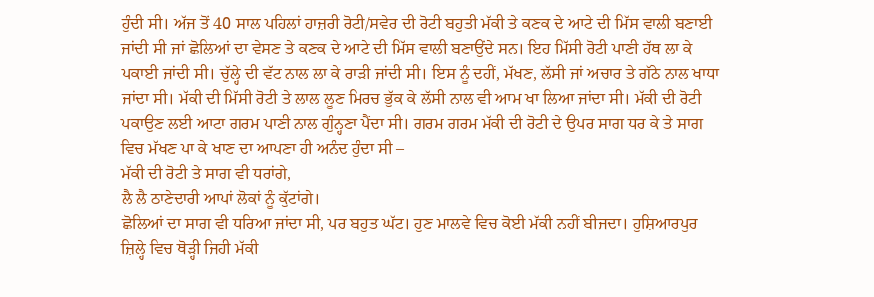ਹੁੰਦੀ ਸੀ। ਅੱਜ ਤੋਂ 40 ਸਾਲ ਪਹਿਲਾਂ ਹਾਜ਼ਰੀ ਰੋਟੀ/ਸਵੇਰ ਦੀ ਰੋਟੀ ਬਹੁਤੀ ਮੱਕੀ ਤੇ ਕਣਕ ਦੇ ਆਟੇ ਦੀ ਮਿੱਸ ਵਾਲੀ ਬਣਾਈ ਜਾਂਦੀ ਸੀ ਜਾਂ ਛੋਲਿਆਂ ਦਾ ਵੇਸਣ ਤੇ ਕਣਕ ਦੇ ਆਟੇ ਦੀ ਮਿੱਸ ਵਾਲੀ ਬਣਾਉਂਦੇ ਸਨ। ਇਹ ਮਿੱਸੀ ਰੋਟੀ ਪਾਣੀ ਹੱਥ ਲਾ ਕੇ ਪਕਾਈ ਜਾਂਦੀ ਸੀ। ਚੁੱਲ੍ਹੇ ਦੀ ਵੱਟ ਨਾਲ ਲਾ ਕੇ ਰਾੜੀ ਜਾਂਦੀ ਸੀ। ਇਸ ਨੂੰ ਦਹੀਂ, ਮੱਖਣ, ਲੱਸੀ ਜਾਂ ਅਚਾਰ ਤੇ ਗੱਠੇ ਨਾਲ ਖਾਧਾ ਜਾਂਦਾ ਸੀ। ਮੱਕੀ ਦੀ ਮਿੱਸੀ ਰੋਟੀ ਤੇ ਲਾਲ ਲੂਣ ਮਿਰਚ ਭੁੱਕ ਕੇ ਲੱਸੀ ਨਾਲ ਵੀ ਆਮ ਖਾ ਲਿਆ ਜਾਂਦਾ ਸੀ। ਮੱਕੀ ਦੀ ਰੋਟੀ ਪਕਾਉਣ ਲਈ ਆਟਾ ਗਰਮ ਪਾਣੀ ਨਾਲ ਗੁੰਨ੍ਹਣਾ ਪੈਂਦਾ ਸੀ। ਗਰਮ ਗਰਮ ਮੱਕੀ ਦੀ ਰੋਟੀ ਦੇ ਉਪਰ ਸਾਗ ਧਰ ਕੇ ਤੇ ਸਾਗ ਵਿਚ ਮੱਖਣ ਪਾ ਕੇ ਖਾਣ ਦਾ ਆਪਣਾ ਹੀ ਅਨੰਦ ਹੁੰਦਾ ਸੀ –
ਮੱਕੀ ਦੀ ਰੋਟੀ ਤੇ ਸਾਗ ਵੀ ਧਰਾਂਗੇ,
ਲੈ ਲੈ ਠਾਣੇਦਾਰੀ ਆਪਾਂ ਲੋਕਾਂ ਨੂੰ ਕੁੱਟਾਂਗੇ।
ਛੋਲਿਆਂ ਦਾ ਸਾਗ ਵੀ ਧਰਿਆ ਜਾਂਦਾ ਸੀ, ਪਰ ਬਹੁਤ ਘੱਟ। ਹੁਣ ਮਾਲਵੇ ਵਿਚ ਕੋਈ ਮੱਕੀ ਨਹੀਂ ਬੀਜਦਾ। ਹੁਸ਼ਿਆਰਪੁਰ ਜ਼ਿਲ੍ਹੇ ਵਿਚ ਥੋੜ੍ਹੀ ਜਿਹੀ ਮੱਕੀ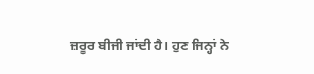ਜ਼ਰੂਰ ਬੀਜੀ ਜਾਂਦੀ ਹੈ। ਹੁਣ ਜਿਨ੍ਹਾਂ ਨੇ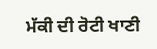ਮੱਕੀ ਦੀ ਰੋਟੀ ਖਾਣੀ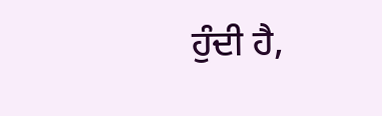ਹੁੰਦੀ ਹੈ,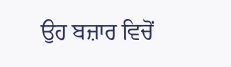ਉਹ ਬਜ਼ਾਰ ਵਿਚੋਂ